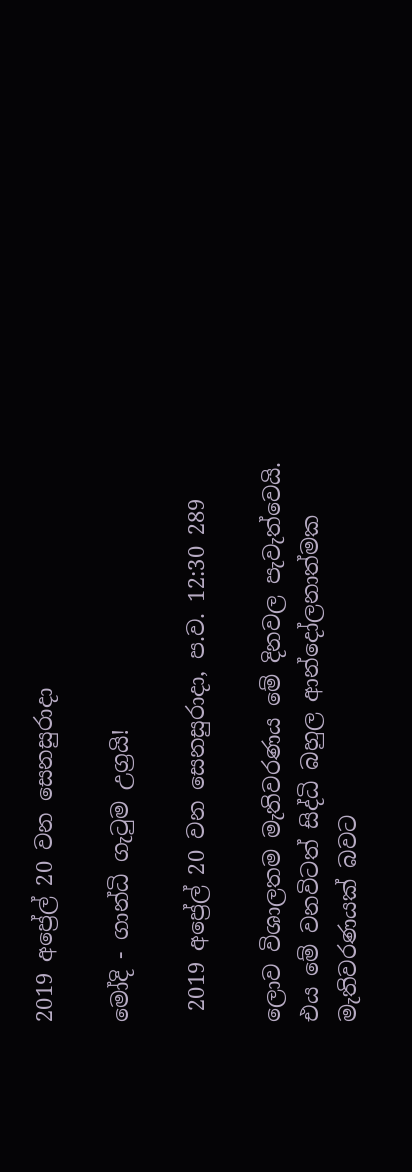2019 අප්‍රේල් 20 වන සෙනසුරාදා

මෝදි - ගාන්ධි ගැටුම උග්‍රයි!

 2019 අප්‍රේල් 20 වන සෙනසුරාදා, ප.ව. 12:30 289

ලොව විශාලතම මැතිවරණය මේ දිනවල පැවැත්වෙයි. එය මේ වනවිටත් සිද්ධි බහුල ආන්දෝලනාත්මක මැතිවරණයක් බවට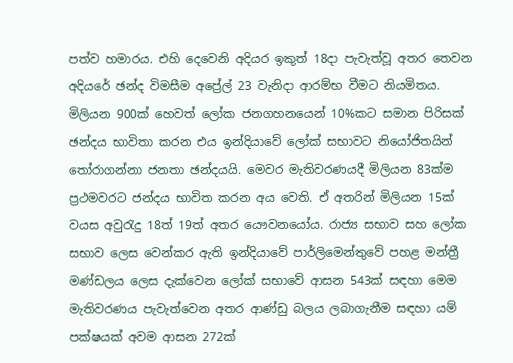පත්ව හමාරය. එහි දෙවෙනි අදියර ඉකුත් 18දා පැවැත්වූ අතර තෙවන අදියරේ ඡන්ද විමසීම අප්‍රේල් 23 වැනිදා ආරම්භ වීමට නියමිතය. මිලියන 900ක් හෙවත් ලෝක ජනගහනයෙන් 10%කට සමාන පිරිසක් ඡන්දය භාවිතා කරන එය ඉන්දියාවේ ලෝක් සභාවට නියෝජිතයින් තෝරාගන්නා ජනතා ඡන්දයයි. මෙවර මැතිවරණයදී මිලියන 83ක්ම ප්‍රථමවරට ජන්දය භාවිත කරන අය වෙති. ඒ අතරින් මිලියන 15ක් වයස අවුරැදු 18ත් 19ත් අතර යෞවනයෝය. රාජ්‍ය සභාව සහ ලෝක සභාව ලෙස වෙන්කර ඇති ඉන්දියාවේ පාර්ලිමෙන්තුවේ පහළ මන්ත්‍රී මණ්ඩලය ලෙස දැක්වෙන ලෝක් සභාවේ ආසන 543ක් සඳහා මෙම මැතිවරණය පැවැත්වෙන අතර ආණ්ඩු බලය ලබාගැනීම සඳහා යම් පක්ෂයක් අවම ආසන 272ක්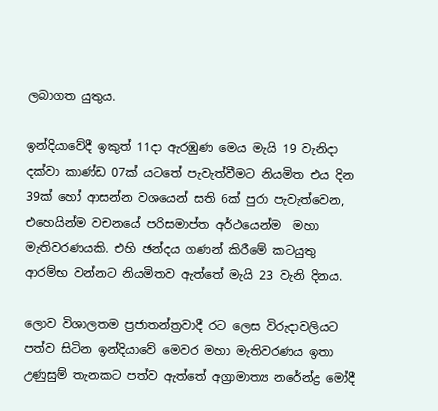ලබාගත යුතුය.

ඉන්දියාවේදී ඉකුත් 11දා ඇරඹුණ මෙය මැයි 19 වැනිදා දක්වා කාණ්ඩ 07ක් යටතේ පැවැත්වීමට නියමිත එය දින 39ක් හෝ ආසන්න වශයෙන් සති 6ක් පුරා පැවැත්වෙන, එහෙයින්ම වචනයේ පරිසමාප්ත අර්ථයෙන්ම  මහා මැතිවරණයකි. එහි ඡන්දය ගණන් කිරීමේ කටයුතු ආරම්භ වන්නට නියමිතව ඇත්තේ මැයි 23 වැනි දිනය.

ලොව විශාලතම ප්‍රජාතන්ත්‍රවාදී රට ලෙස විරුදාවලියට පත්ව සිටින ඉන්දියාවේ මෙවර මහා මැතිවරණය ඉතා උණුසුම් තැනකට පත්ව ඇත්තේ අග්‍රාමාත්‍ය නරේන්ද්‍ර මෝදී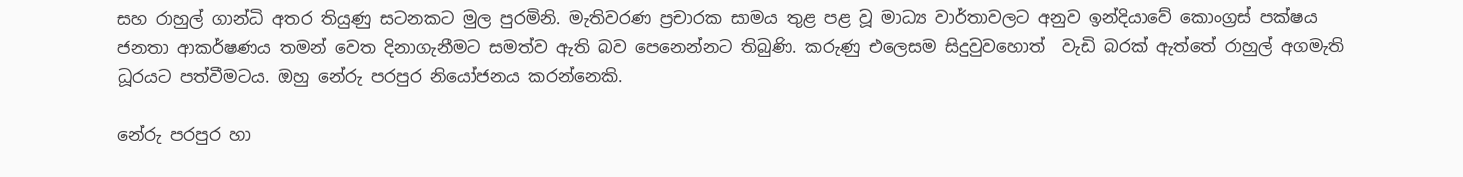සහ රාහුල් ගාන්ධි අතර තියුණු සටනකට මුල පුරමිනි. මැතිවරණ ප්‍රචාරක සාමය තුළ පළ වූ මාධ්‍ය වාර්තාවලට අනුව ඉන්දියාවේ කොංග්‍රස් පක්ෂය ජනතා ආකර්ෂණය තමන් වෙත දිනාගැනීමට සමත්ව ඇති බව පෙනෙන්නට තිබුණි. කරුණු එලෙසම සිදුවුවහොත්  වැඩි බරක් ඇත්තේ රාහුල් අගමැති ධූරයට පත්වීමටය. ඔහු නේරු පරපුර නියෝජනය කරන්නෙකි.

නේරු පරපුර හා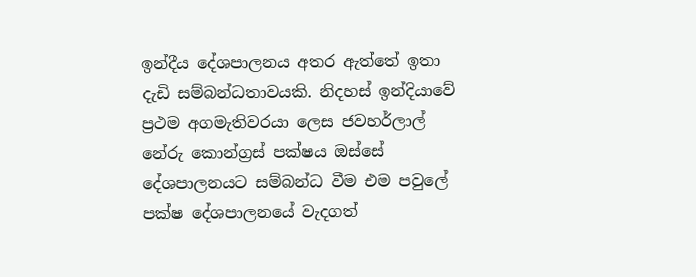ඉන්දීය දේශපාලනය අතර ඇත්තේ ඉතා දැඩි සම්බන්ධතාවයකි. නිදහස් ඉන්දියාවේ ප්‍රථම අගමැතිවරයා ලෙස ජවහර්ලාල් නේරු කොන්ග්‍රස් පක්ෂය ඔස්සේ දේශපාලනයට සම්බන්ධ වීම එම පවුලේ පක්ෂ දේශපාලනයේ වැදගත්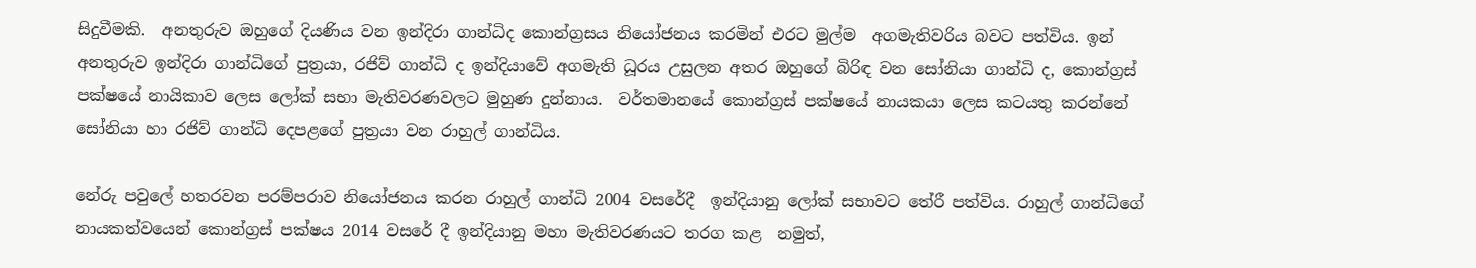සිදුවීමකි.  අනතුරුව ඔහුගේ දියණිය වන ඉන්දිරා ගාන්ධිද කොන්ග්‍රසය නියෝජනය කරමින් එරට මුල්ම  අගමැතිවරිය බවට පත්විය. ඉන් අනතුරුව ඉන්දිරා ගාන්ධිගේ පුත්‍රයා, රජිව් ගාන්ධි ද ඉන්දියාවේ අගමැති ධූරය උසුලන අතර ඔහුගේ බිරිඳ වන සෝනියා ගාන්ධි ද, කොන්ග්‍රස් පක්ෂයේ නායිකාව ලෙස ලෝක් සභා මැතිවරණවලට මුහුණ දුන්නාය.  වර්තමානයේ කොන්ග්‍රස් පක්ෂයේ නායකයා ලෙස කටයතු කරන්නේ සෝනියා හා රජිව් ගාන්ධි දෙපළගේ පුත්‍රයා වන රාහුල් ගාන්ධිය.

නේරු පවුලේ හතරවන පරම්පරාව නියෝජනය කරන රාහුල් ගාන්ධි 2004 වසරේදී  ඉන්දියානු ලෝක් සභාවට තේරී පත්විය. රාහුල් ගාන්ධිගේ නායකත්වයෙන් කොන්ග්‍රස් පක්ෂය 2014 වසරේ දී ඉන්දියානු මහා මැතිවරණයට තරග කළ  නමුත්,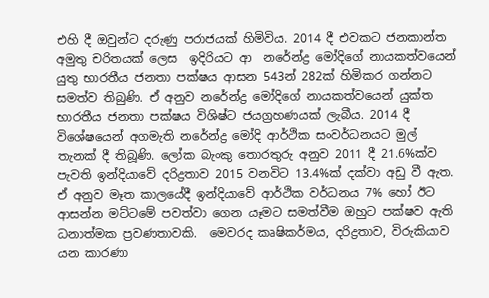එහි දී ඔවුන්ට දරුණු පරාජයක් හිමිවිය. 2014 දී එවකට ජනකාන්ත අමුතු චරිතයක් ලෙස  ඉදිරියට ආ  නරේන්ද්‍ර මෝදිගේ නායකත්වයෙන් යුතු භාරතීය ජනතා පක්ෂය ආසන 543න් 282ක් හිමිකර ගන්නට සමත්ව තිබුණි. ඒ අනුව නරේන්ද්‍ර මෝදිගේ නායකත්වයෙන් යුක්ත භාරතීය ජනතා පක්ෂය විශිෂ්ට ජයග්‍රහණයක් ලැබීය. 2014 දී විශේෂයෙන් අගමැති නරේන්ද්‍ර මෝදි ආර්ථික සංවර්ධනයට මුල් තැනක් දී තිබූණි. ලෝක බැංකු තොරතුරු අනුව 2011 දී 21.6%ක්ව පැවති ඉන්දියාවේ දරිද්‍රතාව 2015 වනවිට 13.4%ක් දක්වා අඩු වී ඇත. ඒ අනුව මෑත කාලයේදී ඉන්දියාවේ ආර්ථික වර්ධනය 7% හෝ ඊට ආසන්න මට්ටමේ පවත්වා ගෙන යෑමට සමත්වීම ඔහුට පක්ෂව ඇති ධනාත්මක ප්‍රවණතාවකි.  මෙවරද කෘෂිකර්මය, දරිද්‍රතාව, විරුකියාව යන කාරණා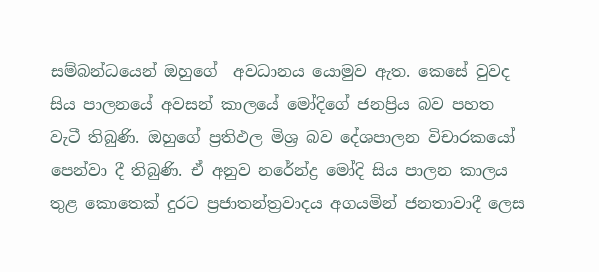සම්බන්ධයෙන් ඔහුගේ  අවධානය යොමුව ඇත. කෙසේ වුවද සිය පාලනයේ අවසන් කාලයේ මෝදිගේ ජනප්‍රිය බව පහත වැටී තිබුණි. ඔහුගේ ප්‍රතිඵල මිශ්‍ර බව දේශපාලන විචාරකයෝ පෙන්වා දී තිබුණි. ඒ අනුව නරේන්ද්‍ර මෝදි සිය පාලන කාලය තුළ කොතෙක් දුරට ප්‍රජාතන්ත්‍රවාදය අගයමින් ජනතාවාදී ලෙස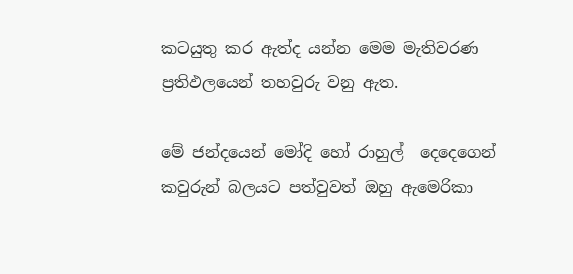කටයුතු කර ඇත්ද යන්න මෙම මැතිවරණ ප්‍රතිඵලයෙන් තහවුරු වනු ඇත.

මේ ජන්දයෙන් මෝදි හෝ රාහුල්  දෙදෙගෙන්  කවුරුන් බලයට පත්වුවත් ඔහු ඇමෙරිකා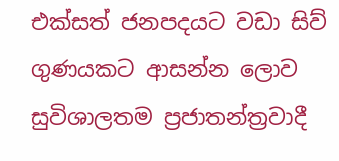එක්සත් ජනපදයට වඩා සිව් ගුණයකට ආසන්න ලොව සුවිශාලතම ප්‍රජාතන්ත්‍රවාදී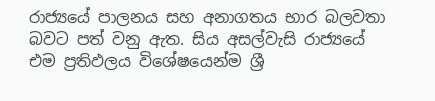රාජ්‍යයේ පාලනය සහ අනාගතය භාර බලවතා බවට පත් වනු ඇත. සිය අසල්වැසි රාජ්‍යයේ එම ප්‍රතිඵලය විශේෂයෙන්ම ශ්‍රී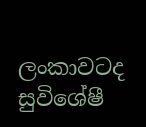ලංකාවටද සුවිශේෂී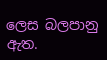ලෙස බලපානු ඇත.